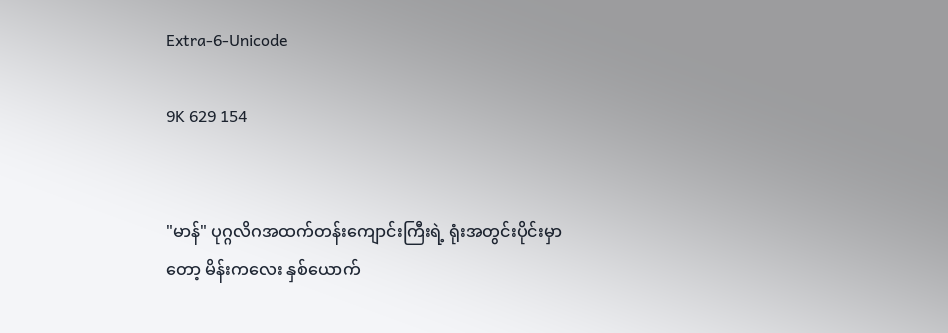Extra-6-Unicode

9K 629 154


"မာန်" ပုဂ္ဂလိဂအထက်တန်းကျောင်းကြီးရဲ့ ရုံးအတွင်းပိုင်းမှာတော့ မိန်းကလေး နှစ်ယောက်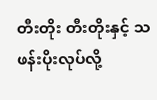တီးတိုး တီးတိုးနှင့် သဖန်းပိုးလုပ်လို့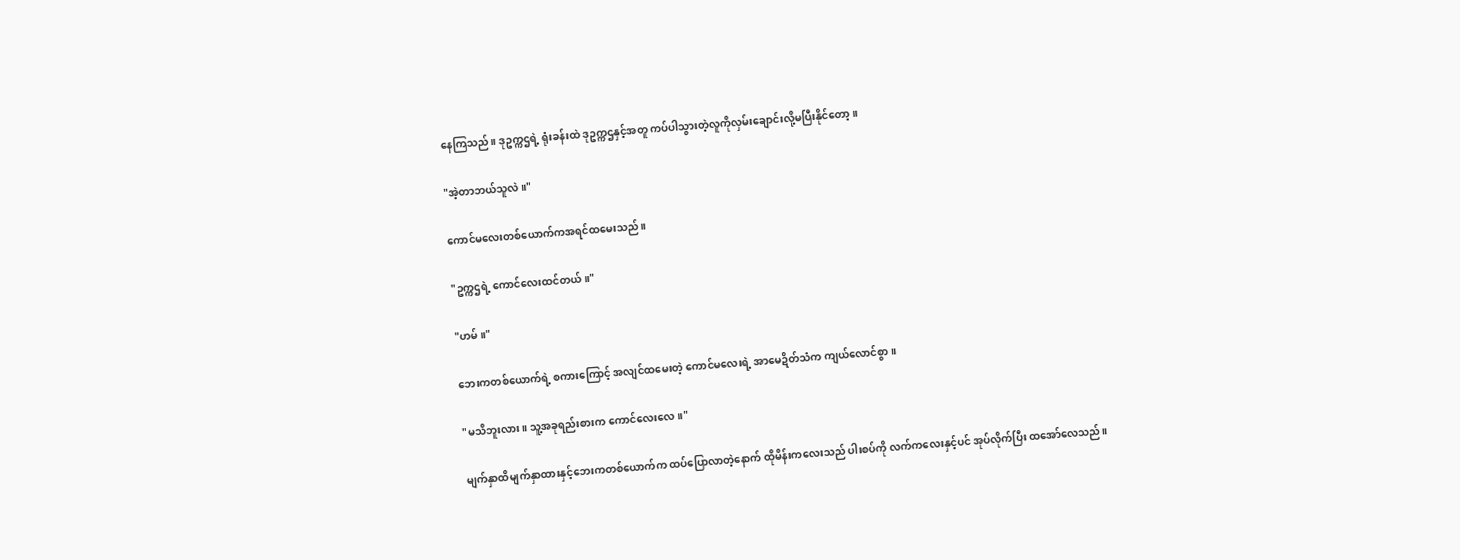နေကြသည်။ ဒုဥက္ကဌရဲ့ ရုံးခန်းထဲ ဒုဥက္ကဌနှင့်အတူ ကပ်ပါသွားတဲ့လူကိုလှမ်းချောင်းလို့မပြီးနိုင်တော့။

"အဲ့တာဘယ်သူလဲ။"

ကောင်မလေးတစ်ယောက်ကအရင်ထမေးသည်။

"ဥက္ကဌရဲ့ ကောင်လေးထင်တယ်။"

"ဟမ်။"

ဘေးကတစ်ယောက်ရဲ့ စကားကြောင့် အလျင်ထမေးတဲ့ ကောင်မလေးရဲ့ အာမေဍိတ်သံက ကျယ်လောင်စွာ။

"မသိဘူးလား။ သူ့အခုရည်းစားက ကောင်လေးလေ။"

မျက်နှာထိမျက်နှာထားနှင့်ဘေးကတစ်ယောက်က ထပ်ပြောလာတဲ့နောက် ထိုမိန်းကလေးသည် ပါးစပ်ကို လက်ကလေးနှင့်ပင် အုပ်လိုက်ပြီး ထအော်လေသည်။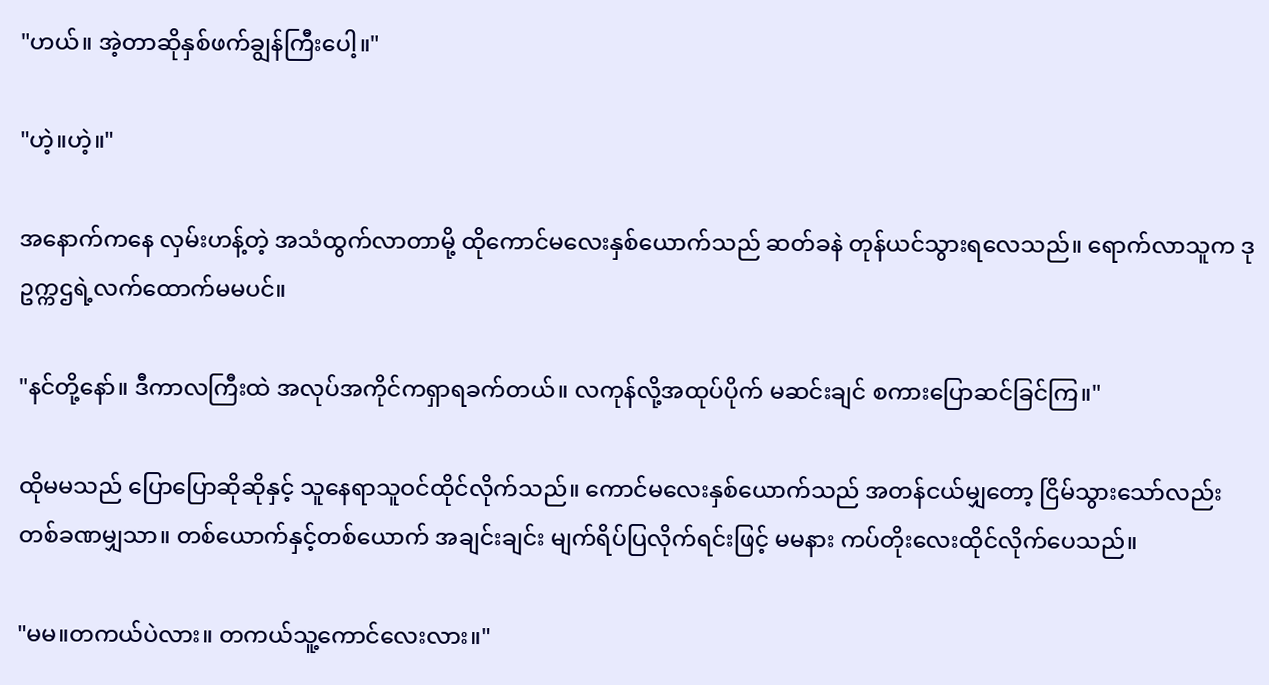"ဟယ်။ အဲ့တာဆိုနှစ်ဖက်ချွန်ကြီးပေါ့။"

"ဟဲ့။ဟဲ့။"

အနောက်ကနေ လှမ်းဟန့်တဲ့ အသံထွက်လာတာမို့ ထိုကောင်မလေးနှစ်ယောက်သည် ဆတ်ခနဲ တုန်ယင်သွားရလေသည်။ ရောက်လာသူက ဒုဥက္ကဌရဲ့လက်ထောက်မမပင်။

"နင်တို့နော်။ ဒီကာလကြီးထဲ အလုပ်အကိုင်ကရှာရခက်တယ်။ လကုန်လို့အထုပ်ပိုက် မဆင်းချင် စကားပြောဆင်ခြင်ကြ။"

ထိုမမသည် ပြောပြောဆိုဆိုနှင့် သူနေရာသူဝင်ထိုင်လိုက်သည်။ ကောင်မလေးနှစ်ယောက်သည် အတန်ငယ်မျှတော့ ငြိမ်သွားသော်လည်း တစ်ခဏမျှသာ။ တစ်ယောက်နှင့်တစ်ယောက် အချင်းချင်း မျက်ရိပ်ပြလိုက်ရင်းဖြင့် မမနား ကပ်တိုးလေးထိုင်လိုက်ပေသည်။

"မမ။တကယ်ပဲလား။ တကယ်သူ့ကောင်လေးလား။"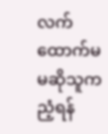လက်ထောက်မမဆိုသူက ညံ့ရန်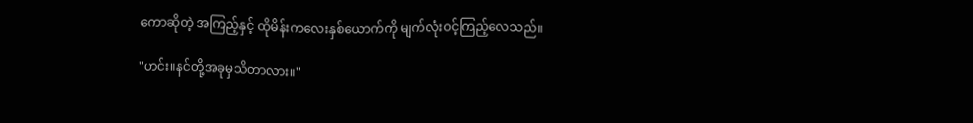ကောဆိုတဲ့ အကြည့်နှင့် ထိုမိန်းကလေးနှစ်ယောက်ကို မျက်လုံးဝင့်ကြည့်လေသည်။

"ဟင်း။နင်တို့အခုမှသိတာလား။"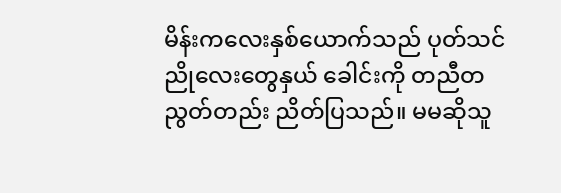မိန်းကလေးနှစ်ယောက်သည် ပုတ်သင်ညိုလေးတွေနှယ် ခေါင်းကို တညီတညွတ်တည်း ညိတ်ပြသည်။ မမဆိုသူ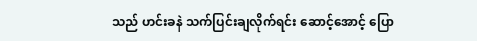သည် ဟင်းခနဲ သက်ပြင်းချလိုက်ရင်း ဆောင့်အောင့် ပြော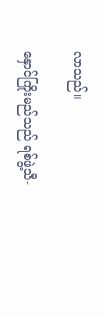လာသည်။

နှောင်ကြိုးမည်သည် ရစ်ဖွဲ့သီ-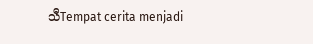သီTempat cerita menjadi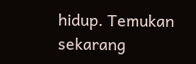hidup. Temukan sekarang